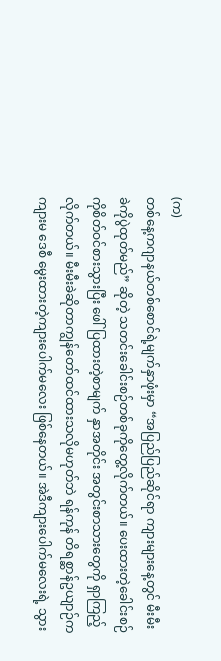(က)
တစ်နေ့ကဂျာနယ်တစ်စောင်ရဲ့မျက်နှာဖုံးမှာ “အပြည်ပြည်ဆိုင်ရာ ကျားများနေ့တွင် မီးမီးခဲကိုပွဲထုတ်မည်” ဆိုတဲ့ သတင်းခေါင်းစဉ်တစ်ခုကိုတွေ့လိုက်တယ်။ ပေးထားတဲ့ခေါင်းစဉ်ကိုစိတ်ဝင်စားသွားပြီး ဖေါ်ပြထားတဲ့စာမျက် နှာအတိုင်း အတွင်းစာသားတွေကို ရှာကြည့်လိုက်တယ်။ မီးမီးခဲဆိုတာကျွန်တော်ထင်ထားသလိုမဟုတ်ဘဲ ရန်ကုန် တိရစ္ဆာန်ဥယျာဉ်က ကျားမ ဒေစီ မွေးထားတဲ့ကျားပေါက်မလေး ဖြစ်နေတယ်။ အဲဒီကျားပေါက်မလေးရဲ့ သွား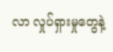လာ လှုပ်ရှားမှုတွေနဲ့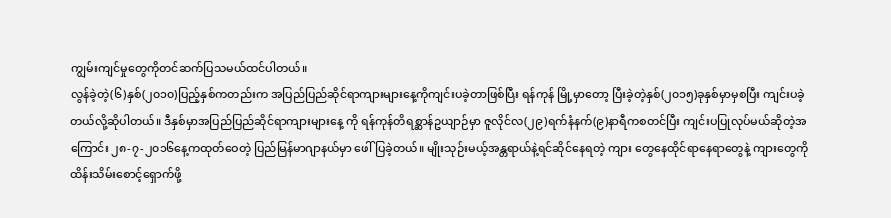ကျွမ်းကျင်မှုတွေကိုတင်ဆက်ပြသမယ်ထင်ပါတယ်။
လွန်ခဲ့တဲ့(၆)နှစ်(၂၀၁၀)ပြည့်နှစ်ကတည်းက အပြည်ပြည်ဆိုင်ရာကျားများနေ့ကိုကျင်းပခဲ့တာဖြစ်ပြီး ရန်ကုန် မြို့မှာတော့ ပြီးခဲ့တဲ့နှစ်(၂၀၁၅)ခုနှစ်မှာမှစပြီး ကျင်းပခဲ့တယ်လို့ဆိုပါတယ်။ ဒီနှစ်မှာအပြည်ပြည်ဆိုင်ရာကျားများနေ့ ကို ရန်ကုန်တိရစ္ဆာန်ဥယျာဉ်မှာ ဇူလိုင်လ(၂၉)ရက်နံနက်(၉)နာရီကစတင်ပြီး ကျင်းပပြုလုပ်မယ်ဆိုတဲ့အကြောင်း ၂၈-၇-၂၀၁၆နေ့ကထုတ်ဝေတဲ့ ပြည်မြန်မာဂျာနယ်မှာ ဖေါ်ပြခဲ့တယ်။ မျိုးသုဉ်းမယ့်အန္တရာယ်နဲ့ရင်ဆိုင်နေရတဲ့ ကျား တွေနေထိုင်ရာနေရာတွေနဲ့ ကျားတွေကိုထိန်းသိမ်းစောင့်ရှောက်ဖို့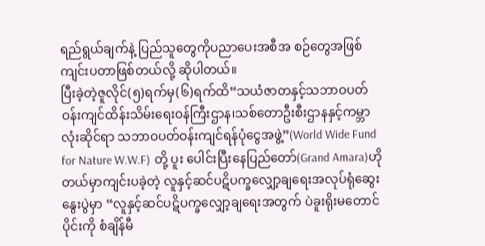ရည်ရွယ်ချက်နဲ့ ပြည်သူတွေကိုပညာပေးအစီအ စဉ်တွေအဖြစ် ကျင်းပတာဖြစ်တယ်လို့ ဆိုပါတယ်။
ပြီးခဲ့တဲ့ဇူလိုင်(၅)ရက်မှ(၆)ရက်ထိ“သယံဇာတနှင့်သဘာဝပတ်ဝန်းကျင်ထိန်းသိမ်းရေးဝန်ကြီးဌာန၊သစ်တောဦးစီးဌာနနှင့်ကမ္ဘာလုံးဆိုင်ရာ သဘာဝပတ်ဝန်းကျင်ရန်ပုံငွေအဖွဲ့”(World Wide Fund for Nature W.W.F) တို့ ပူး ပေါင်းပြီးနေပြည်တော်(Grand Amara)ဟိုတယ်မှာကျင်းပခဲ့တဲ့ လူနှင့်ဆင်ပဋိပက္ခလျှော့ချရေးအလုပ်ရုံဆွေးနွေးပွဲမှာ “လူနှင့်ဆင်ပဋိပက္ခလျှော့ချရေးအတွက် ပဲခူးရိုးမတောင်ပိုင်းကို စံချိန်မီ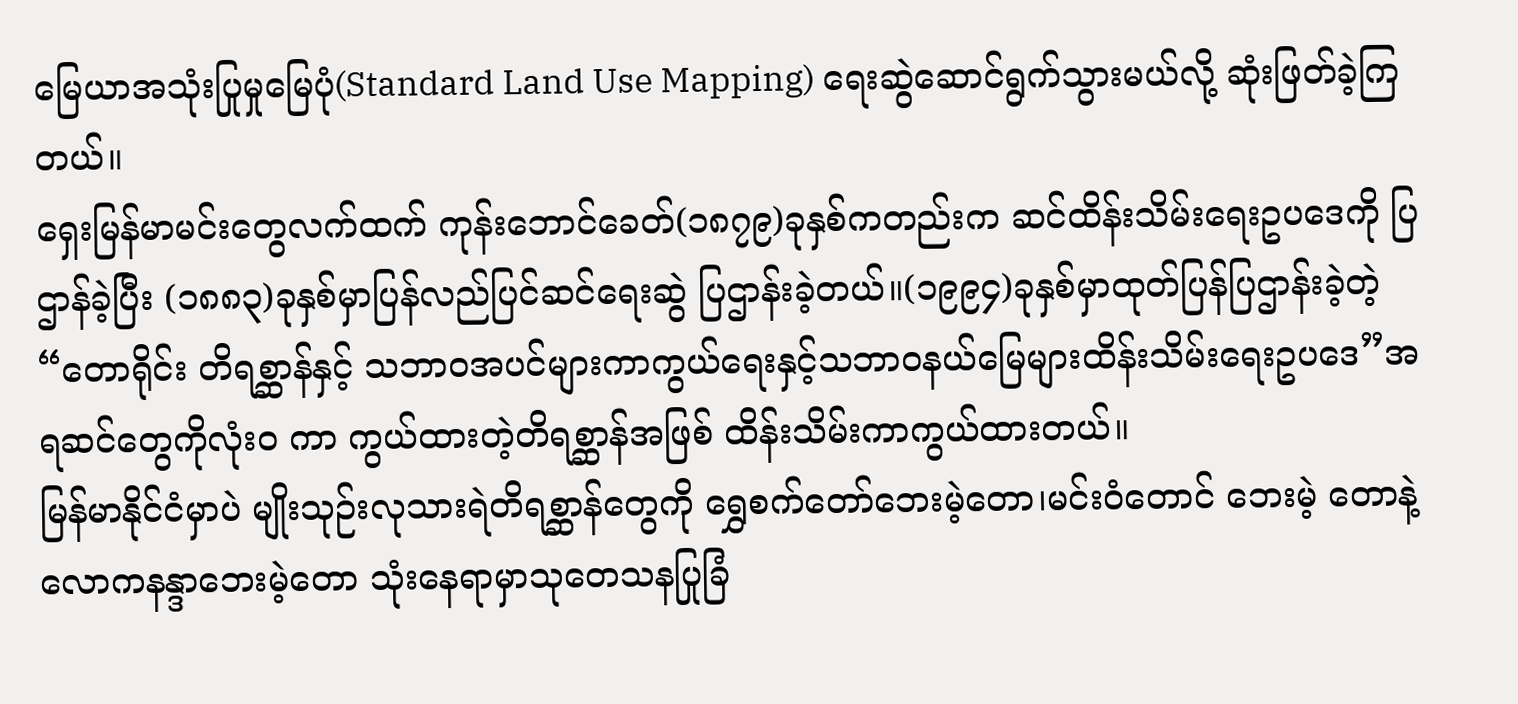မြေယာအသုံးပြုမှုမြေပုံ(Standard Land Use Mapping) ရေးဆွဲဆောင်ရွက်သွားမယ်လို့ ဆုံးဖြတ်ခဲ့ကြတယ်။
ရှေးမြန်မာမင်းတွေလက်ထက် ကုန်းဘောင်ခေတ်(၁၈၇၉)ခုနှစ်ကတည်းက ဆင်ထိန်းသိမ်းရေးဥပဒေကို ပြ ဌာန်ခဲ့ပြီး (၁၈၈၃)ခုနှစ်မှာပြန်လည်ပြင်ဆင်ရေးဆွဲ ပြဌာန်းခဲ့တယ်။(၁၉၉၄)ခုနှစ်မှာထုတ်ပြန်ပြဌာန်းခဲ့တဲ့ “တောရိုင်း တိရစ္ဆာန်နှင့် သဘာဝအပင်များကာကွယ်ရေးနှင့်သဘာဝနယ်မြေများထိန်းသိမ်းရေးဥပဒေ”အရဆင်တွေကိုလုံး၀ ကာ ကွယ်ထားတဲ့တိရစ္ဆာန်အဖြစ် ထိန်းသိမ်းကာကွယ်ထားတယ်။
မြန်မာနိုင်ငံမှာပဲ မျိုးသုဉ်းလုသားရဲတိရစ္ဆာန်တွေကို ရွှေစက်တော်ဘေးမဲ့တော၊မင်းဝံတောင် ဘေးမဲ့ တောနဲ့ လောကနန္ဒာဘေးမဲ့တော သုံးနေရာမှာသုတေသနပြုခြံ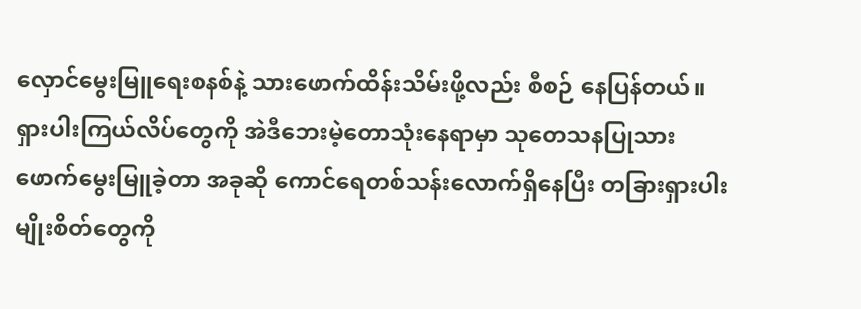လှောင်မွေးမြူရေးစနစ်နဲ့ သားဖောက်ထိန်းသိမ်းဖို့လည်း စီစဉ် နေပြန်တယ်။ရှားပါးကြယ်လိပ်တွေကို အဲဒီဘေးမဲ့တောသုံးနေရာမှာ သုတေသနပြုသားဖောက်မွေးမြူခဲ့တာ အခုဆို ကောင်ရေတစ်သန်းလောက်ရှိနေပြီး တခြားရှားပါးမျိုးစိတ်တွေကို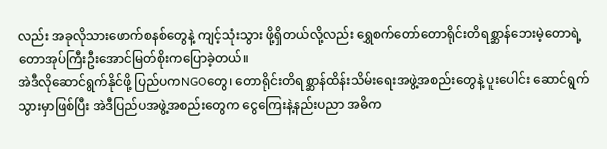လည်း အခုလိုသားဖောက်စနစ်တွေနဲ့ ကျင့်သုံးသွား ဖို့ရှိတယ်လို့လည်း ရွှေစက်တော်တောရိုင်းတိရစ္ဆာန်ဘေးမဲ့တောရဲ့တောအုပ်ကြီးဦးအောင်မြတ်စိုးကပြောခဲ့တယ်။
အဲဒီလိုဆောင်ရွက်နိုင်ဖို့ ပြည်ပကNGOတွေ၊ တောရိုင်းတိရစ္ဆာန်ထိန်းသိမ်းရေးအဖွဲ့အစည်းတွေနဲ့ ပူးပေါင်း ဆောင်ရွက်သွားမှာဖြစ်ပြီး အဲဒီပြည်ပအဖွဲ့အစည်းတွေက ငွေကြေးနဲ့နည်းပညာ အဓိက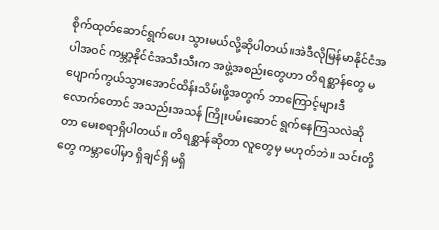စိုက်ထုတ်ဆောင်ရွက်ပေး သွားမယ်လို့ဆိုပါတယ်။အဲဒီလိုမြန်မာနိုင်ငံအပါအဝင် ကမ္ဘာ့နိုင်ငံအသီးသီးက အဖွဲ့အစည်းတွေဟာ တိရစ္ဆာန်တွေ မ ပျောက်ကွယ်သွားအောင်ထိန်းသိမ်းဖို့အတွက် ဘာကြောင့်များဒီလောက်တောင် အသည်းအသန် ကြိုးပမ်းဆောင် ရွက်နေကြသလဲဆိုတာ မေးစရာရှိပါတယ်။ တိရစ္ဆာန်ဆိုတာ လူတွေမှ မဟုတ်ဘဲ။ သင်းတို့တွေ ကမ္ဘာပေါ်မှာ ရှိချင်ရှိ မရှိ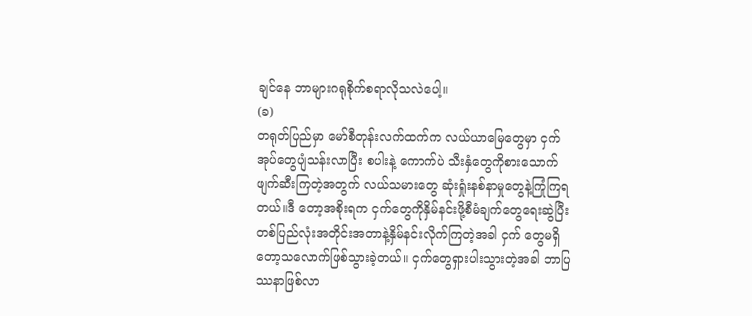ချင်နေ ဘာများဂရုစိုက်စရာလိုသလဲပေါ့။
(ခ)
တရုတ်ပြည်မှာ မော်စီတုန်းလက်ထက်က လယ်ယာမြေတွေမှာ ငှက်အုပ်တွေပျံသန်းလာပြီး စပါးနဲ့ ကောက်ပဲ သီးနှံတွေကိုစားသောက်ဖျက်ဆီးကြတဲ့အတွက် လယ်သမားတွေ ဆုံးရှုံးနစ်နာမှုတွေနဲ့ကြုံကြရတယ်။ဒီ တော့အစိုးရက ငှက်တွေကိုနှိမ်နင်းဖို့စီမံချက်တွေရေးဆွဲပြီးတစ်ပြည်လုံးအတိုင်းအတာနဲ့နှိမ်နင်းလိုက်ကြတဲ့အခါ ငှက် တွေမရှိတော့သလောက်ဖြစ်သွားခဲ့တယ်။ ငှက်တွေရှားပါးသွားတဲ့အခါ ဘာပြဿနာဖြစ်လာ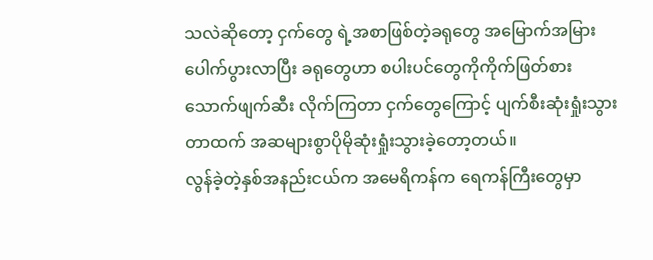သလဲဆိုတော့ ငှက်တွေ ရဲ့အစာဖြစ်တဲ့ခရုတွေ အမြောက်အမြားပေါက်ပွားလာပြီး ခရုတွေဟာ စပါးပင်တွေကိုကိုက်ဖြတ်စားသောက်ဖျက်ဆီး လိုက်ကြတာ ငှက်တွေကြောင့် ပျက်စီးဆုံးရှုံးသွားတာထက် အဆများစွာပိုမိုဆုံးရှုံးသွားခဲ့တော့တယ်။
လွန်ခဲ့တဲ့နှစ်အနည်းငယ်က အမေရိကန်က ရေကန်ကြီးတွေမှာ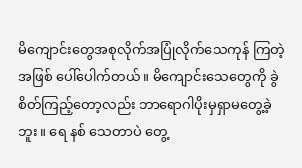မိကျောင်းတွေအစုလိုက်အပြုံလိုက်သေကုန် ကြတဲ့အဖြစ် ပေါ်ပေါက်တယ်။ မိကျောင်းသေတွေကို ခွဲစိတ်ကြည့်တော့လည်း ဘာရောဂါပိုးမှရှာမတွေ့ခဲ့ဘူး။ ရေ နစ် သေတာပဲ တွေ့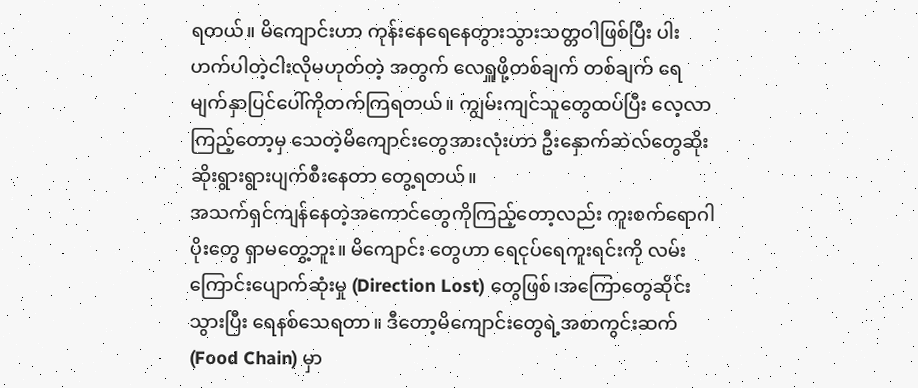ရတယ်။ မိကျောင်းဟာ ကုန်းနေရေနေတွားသွားသတ္တဝါဖြစ်ပြီး ပါးဟက်ပါတဲ့ငါးလိုမဟုတ်တဲ့ အတွက် လေရှူဖို့တစ်ချက် တစ်ချက် ရေမျက်နှာပြင်ပေါ်ကိုတက်ကြရတယ်။ ကျွမ်းကျင်သူတွေထပ်ပြီး လေ့လာ ကြည့်တော့မှ သေတဲ့မိကျောင်းတွေအားလုံးဟာ ဦးနှောက်ဆဲလ်တွေဆိုးဆိုးရွားရွားပျက်စီးနေတာ တွေ့ရတယ်။
အသက်ရှင်ကျန်နေတဲ့အကောင်တွေကိုကြည့်တော့လည်း ကူးစက်ရောဂါပိုးတွေ ရှာမတွေ့ဘူး။ မိကျောင်း တွေဟာ ရေငုပ်ရေကူးရင်းကို လမ်းကြောင်းပျောက်ဆုံးမှု (Direction Lost) တွေဖြစ်၊အကြောတွေဆိုင်းသွားပြီး ရေနစ်သေရတာ။ ဒီတော့မိကျောင်းတွေရဲ့အစာကွင်းဆက်(Food Chain) မှာ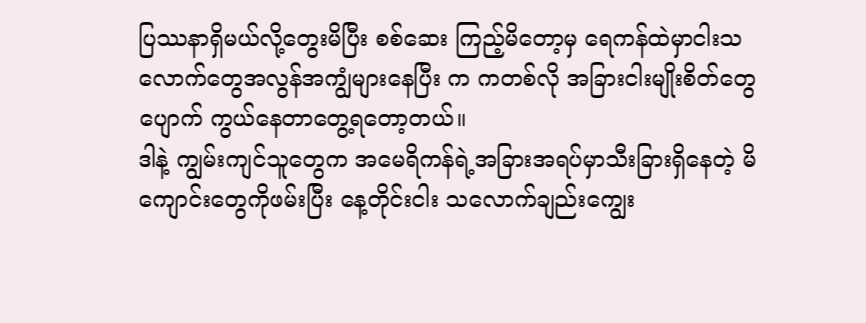ပြဿနာရှိမယ်လို့တွေးမိပြီး စစ်ဆေး ကြည့်မိတော့မှ ရေကန်ထဲမှာငါးသလောက်တွေအလွန်အကျွံများနေပြီး က ကတစ်လို အခြားငါးမျိုးစိတ်တွေ ပျောက် ကွယ်နေတာတွေ့ရတော့တယ်။
ဒါနဲ့ ကျွမ်းကျင်သူတွေက အမေရိကန်ရဲ့အခြားအရပ်မှာသီးခြားရှိနေတဲ့ မိကျောင်းတွေကိုဖမ်းပြီး နေ့တိုင်းငါး သလောက်ချည်းကျွေး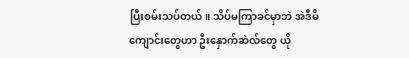ပြီးစမ်းသပ်တယ်။ သိပ်မကြာခင်မှာဘဲ အဲဒီမိကျောင်းတွေဟာ ဦးနှောက်ဆဲလ်တွေ ယို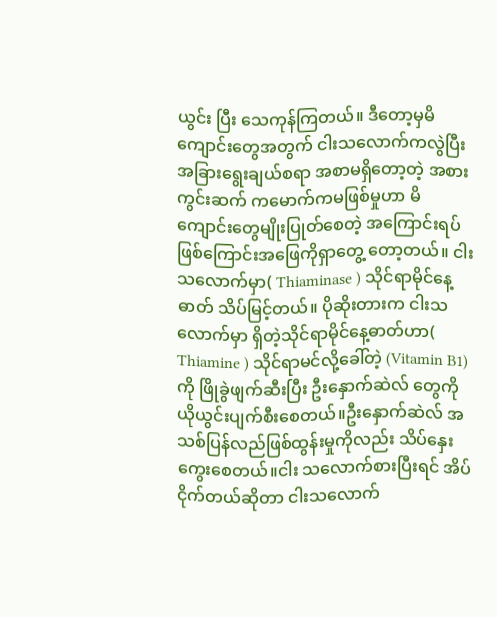ယွင်း ပြီး သေကုန်ကြတယ်။ ဒီတော့မှမိကျောင်းတွေအတွက် ငါးသလောက်ကလွဲပြီးအခြားရွေးချယ်စရာ အစာမရှိတော့တဲ့ အစားကွင်းဆက် ကမောက်ကမဖြစ်မှုဟာ မိကျောင်းတွေမျိုးပြုတ်စေတဲ့ အကြောင်းရပ်ဖြစ်ကြောင်းအဖြေကိုရှာတွေ့ တော့တယ်။ ငါးသလောက်မှာ( Thiaminase ) သိုင်ရာမိုင်နေ့ ဓာတ် သိပ်မြင့်တယ်။ ပိုဆိုးတားက ငါးသလောက်မှာ ရှိတဲ့သိုင်ရာမိုင်နေ့ဓာတ်ဟာ( Thiamine ) သိုင်ရာမင်လို့ခေါ်တဲ့ (Vitamin B1) ကို ဖြိုခွဲဖျက်ဆီးပြီး ဦးနှောက်ဆဲလ် တွေကို ယိုယွင်းပျက်စီးစေတယ်။ဦးနှောက်ဆဲလ် အသစ်ပြန်လည်ဖြစ်ထွန်းမှုကိုလည်း သိပ်နှေးကွေးစေတယ်။ငါး သလောက်စားပြီးရင် အိပ်ငိုက်တယ်ဆိုတာ ငါးသလောက်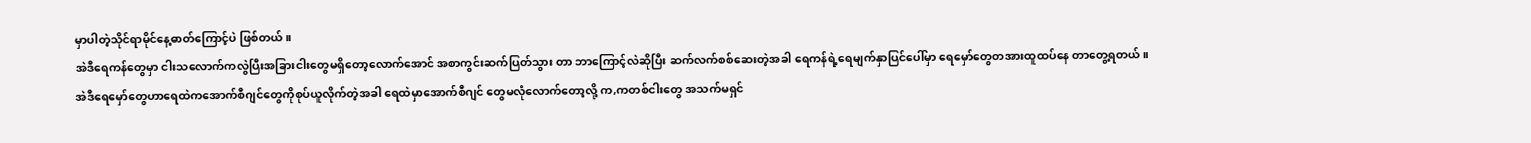မှာပါတဲ့သိုင်ရာမိုင်နေ့ဓာတ်ကြောင့်ပဲ ဖြစ်တယ်။
အဲဒီရေကန်တွေမှာ ငါးသလောက်ကလွဲပြီးအခြားငါးတွေမရှိတော့လောက်အောင် အစာကွင်းဆက်ပြတ်သွား တာ ဘာကြောင့်လဲဆိုပြီး ဆက်လက်စစ်ဆေးတဲ့အခါ ရေကန်ရဲ့ရေမျက်နှာပြင်ပေါ်မှာ ရေမှော်တွေတအားထူထပ်နေ တာတွေ့ရတယ်။ အဲဒီရေမှော်တွေဟာရေထဲကအောက်စီဂျင်တွေကိုစုပ်ယူလိုက်တဲ့အခါ ရေထဲမှာအောက်စီဂျင် တွေမလုံလောက်တော့လို့ က,ကတစ်ငါးတွေ အသက်မရှင်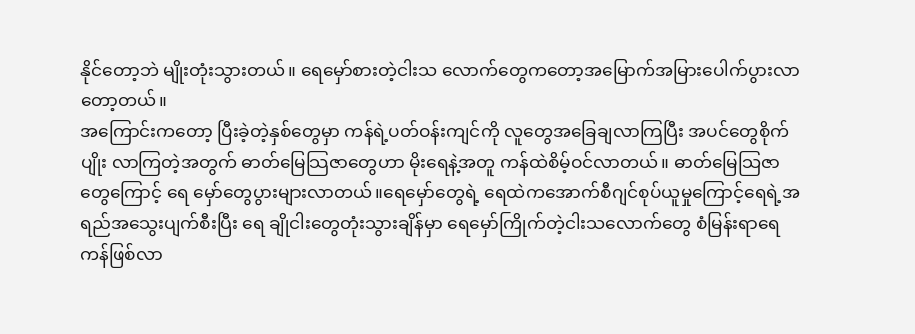နိုင်တော့ဘဲ မျိုးတုံးသွားတယ်။ ရေမှော်စားတဲ့ငါးသ လောက်တွေကတော့အမြောက်အမြားပေါက်ပွားလာတော့တယ်။
အကြောင်းကတော့ ပြီးခဲ့တဲ့နှစ်တွေမှာ ကန်ရဲ့ပတ်ဝန်းကျင်ကို လူတွေအခြေချလာကြပြီး အပင်တွေစိုက်ပျိုး လာကြတဲ့အတွက် ဓာတ်မြေသြဇာတွေဟာ မိုးရေနဲ့အတူ ကန်ထဲစိမ့်ဝင်လာတယ်။ ဓာတ်မြေသြဇာတွေကြောင့် ရေ မှော်တွေပွားများလာတယ်။ရေမှော်တွေရဲ့ ရေထဲကအောက်စီဂျင်စုပ်ယူမှုကြောင့်ရေရဲ့အရည်အသွေးပျက်စီးပြီး ရေ ချိုငါးတွေတုံးသွားချိန်မှာ ရေမှော်ကြိုက်တဲ့ငါးသလောက်တွေ စံမြန်းရာရေကန်ဖြစ်လာ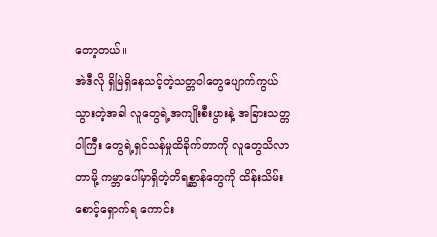တော့တယ်။
အဲဒီလို ရှိမြဲရှိနေသင့်တဲ့သတ္တဝါတွေပျောက်ကွယ်သွားတဲ့အခါ လူတွေရဲ့အကျိုးစီးပွားနဲ့ အခြားသတ္တဝါကြီး တွေရဲ့ရှင်သန်မှုထိခိုက်တာကို လူတွေသိလာတာမို့ ကမ္ဘာပေါ်မှာရှိတဲ့တိရစ္ဆာန်တွေကို ထိန်းသိမ်းစောင့်ရှောက်ရ ကောင်း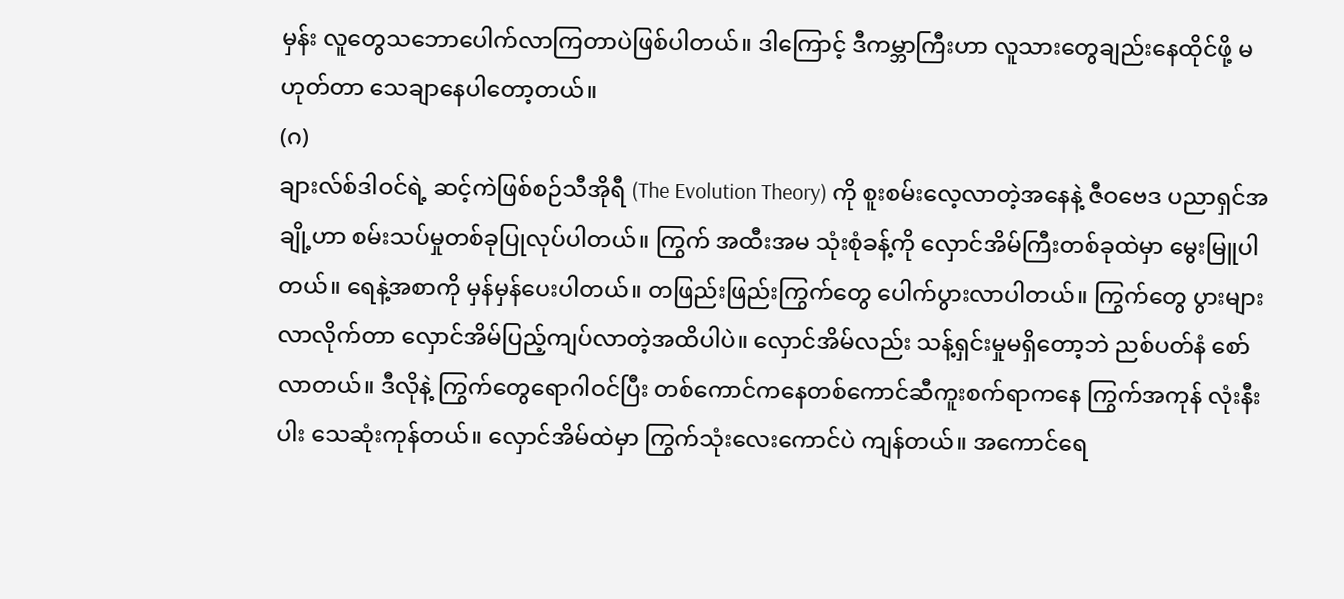မှန်း လူတွေသဘောပေါက်လာကြတာပဲဖြစ်ပါတယ်။ ဒါကြောင့် ဒီကမ္ဘာကြီးဟာ လူသားတွေချည်းနေထိုင်ဖို့ မဟုတ်တာ သေချာနေပါတော့တယ်။
(ဂ)
ချားလ်စ်ဒါဝင်ရဲ့ ဆင့်ကဲဖြစ်စဉ်သီအိုရီ (The Evolution Theory) ကို စူးစမ်းလေ့လာတဲ့အနေနဲ့ ဇီဝဗေဒ ပညာရှင်အချို့ဟာ စမ်းသပ်မှုတစ်ခုပြုလုပ်ပါတယ်။ ကြွက် အထီးအမ သုံးစုံခန့်ကို လှောင်အိမ်ကြီးတစ်ခုထဲမှာ မွေးမြူပါတယ်။ ရေနဲ့အစာကို မှန်မှန်ပေးပါတယ်။ တဖြည်းဖြည်းကြွက်တွေ ပေါက်ပွားလာပါတယ်။ ကြွက်တွေ ပွားများလာလိုက်တာ လှောင်အိမ်ပြည့်ကျပ်လာတဲ့အထိပါပဲ။ လှောင်အိမ်လည်း သန့်ရှင်းမှုမရှိတော့ဘဲ ညစ်ပတ်နံ စော်လာတယ်။ ဒီလိုနဲ့ ကြွက်တွေရောဂါဝင်ပြီး တစ်ကောင်ကနေတစ်ကောင်ဆီကူးစက်ရာကနေ ကြွက်အကုန် လုံးနီးပါး သေဆုံးကုန်တယ်။ လှောင်အိမ်ထဲမှာ ကြွက်သုံးလေးကောင်ပဲ ကျန်တယ်။ အကောင်ရေ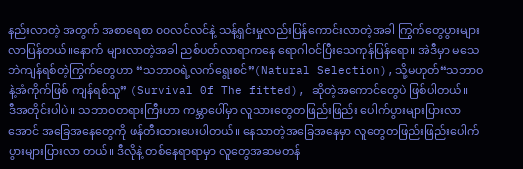နည်းလာတဲ့ အတွက် အစာရေစာ ၀၀လင်လင်နဲ့ သန့်ရှင်းမှုလည်းပြန်ကောင်းလာတဲ့အခါ ကြွက်တွေပွားများလာပြန်တယ်။နောက် များလာတဲ့အခါ ညစ်ပတ်လာရာကနေ ရောဂါဝင်ပြီးသေကုန်ပြန်ရော။ အဲဒီမှာ မသေဘဲကျန်ရစ်တဲ့ကြွက်တွေဟာ “သဘာဝရဲ့လက်ရွေးစင်”(Natural Selection),သို့မဟုတ်“သဘာဝနဲ့အံကိုက်ဖြစ် ကျန်ရစ်သူ” (Survival 0f The fitted), ဆိုတဲ့အကောင်တွေပဲ ဖြစ်ပါတယ်။
ဒီအတိုင်းပါပဲ။ သဘာဝတရားကြီးဟာ ကမ္ဘာပေါ်မှာ လူသားတွေတဖြည်းဖြည်း ပေါက်ပွားများပြားလာအောင် အခြေအနေတွေကို ဖန်တီးထားပေးပါတယ်။ နေသာတဲ့အခြေအနေမှာ လူတွေတဖြည်းဖြည်းပေါက်ပွားများပြားလာ တယ်။ ဒီလိုနဲ့ တစ်နေရာရာမှာ လူတွေအဆမတန်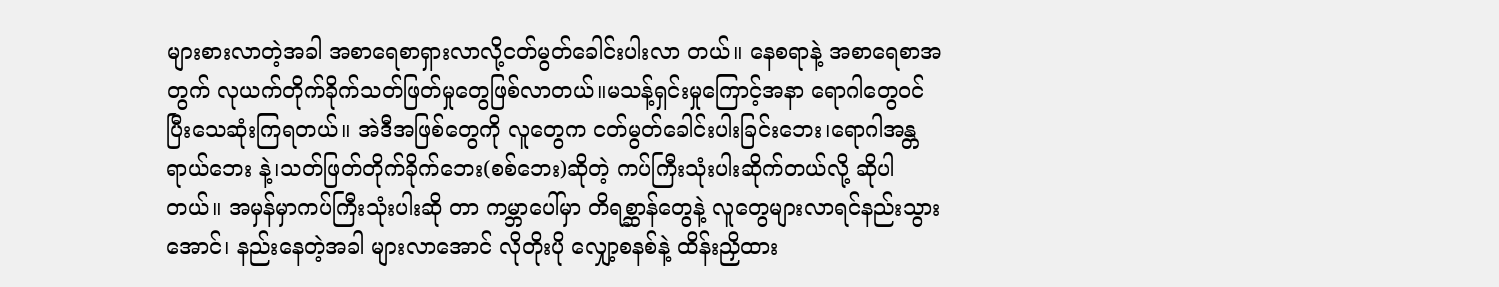များစားလာတဲ့အခါ အစာရေစာရှားလာလို့ငတ်မွတ်ခေါင်းပါးလာ တယ်။ နေစရာနဲ့ အစာရေစာအတွက် လုယက်တိုက်ခိုက်သတ်ဖြတ်မှုတွေဖြစ်လာတယ်။မသန့်ရှင်းမှုကြောင့်အနာ ရောဂါတွေဝင်ပြီးသေဆုံးကြရတယ်။ အဲဒီအဖြစ်တွေကို လူတွေက ငတ်မွတ်ခေါင်းပါးခြင်းဘေး၊ရောဂါအန္တရာယ်ဘေး နဲ့၊သတ်ဖြတ်တိုက်ခိုက်ဘေး(စစ်ဘေး)ဆိုတဲ့ ကပ်ကြီးသုံးပါးဆိုက်တယ်လို့ ဆိုပါတယ်။ အမှန်မှာကပ်ကြီးသုံးပါးဆို တာ ကမ္ဘာပေါ်မှာ တိရစ္ဆာန်တွေနဲ့ လူတွေများလာရင်နည်းသွားအောင်၊ နည်းနေတဲ့အခါ များလာအောင် လိုတိုးပို လျှော့စနစ်နဲ့ ထိန်းညှိထား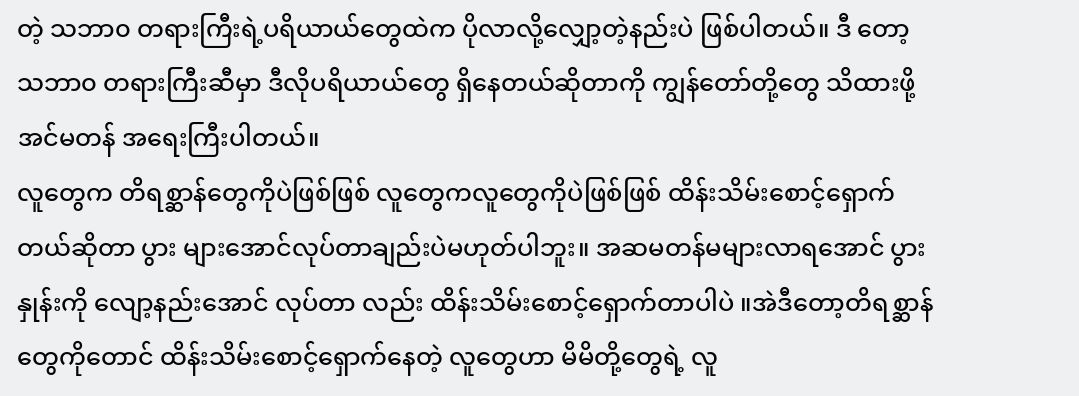တဲ့ သဘာ၀ တရားကြီးရဲ့ပရိယာယ်တွေထဲက ပိုလာလို့လျှော့တဲ့နည်းပဲ ဖြစ်ပါတယ်။ ဒီ တော့ သဘာ၀ တရားကြီးဆီမှာ ဒီလိုပရိယာယ်တွေ ရှိနေတယ်ဆိုတာကို ကျွန်တော်တို့တွေ သိထားဖို့အင်မတန် အရေးကြီးပါတယ်။
လူတွေက တိရစ္ဆာန်တွေကိုပဲဖြစ်ဖြစ် လူတွေကလူတွေကိုပဲဖြစ်ဖြစ် ထိန်းသိမ်းစောင့်ရှောက်တယ်ဆိုတာ ပွား များအောင်လုပ်တာချည်းပဲမဟုတ်ပါဘူး။ အဆမတန်မများလာရအောင် ပွားနှုန်းကို လျော့နည်းအောင် လုပ်တာ လည်း ထိန်းသိမ်းစောင့်ရှောက်တာပါပဲ ။အဲဒီတော့တိရစ္ဆာန်တွေကိုတောင် ထိန်းသိမ်းစောင့်ရှောက်နေတဲ့ လူတွေဟာ မိမိတို့တွေရဲ့ လူ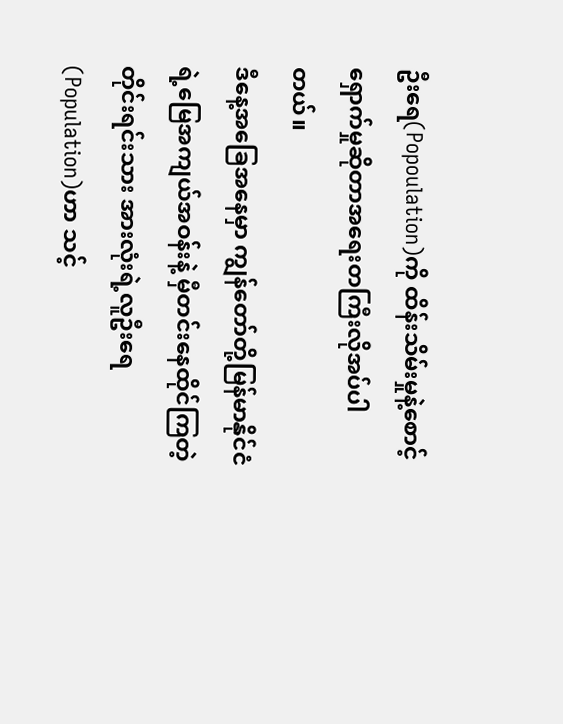ဦးရေ(Popoulation)ကို ထိန်းသိမ်းမှုနဲ့စောင့်ရှောက်မှုဆိုတာအရေးတကြီးလိုအပ်ပါတယ်။
ဒီနေ့အခြေအနေမှာ ကျွန်တော်တို့မြန်မာနိုင်ငံရဲ့မြေအကျယ်အဝန်းနဲ့ မှီတင်းနေထိုင်ကြတဲ့ တိုင်းရင်းသား အားလုံးရဲ့လူဦးရေ(Population)ဟာ သင့်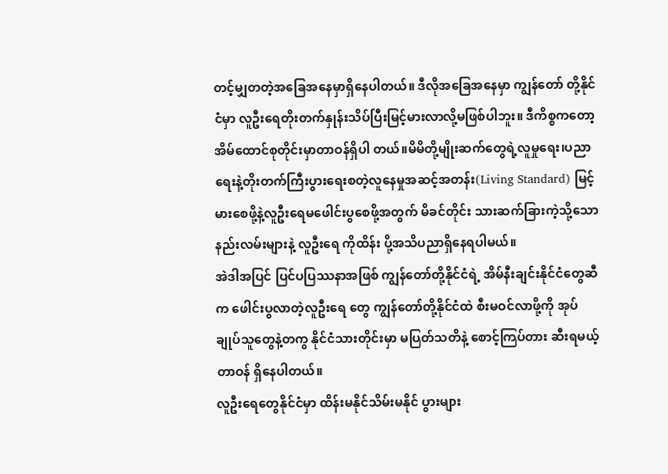တင့်မျှတတဲ့အခြေအနေမှာရှိနေပါတယ်။ ဒီလိုအခြေအနေမှာ ကျွန်တော် တို့နိုင်ငံမှာ လူဦးရေတိုးတက်နှုန်းသိပ်ပြီးမြင့်မားလာလို့မဖြစ်ပါဘူး။ ဒီကိစ္စကတော့အိမ်ထောင်စုတိုင်းမှာတာဝန်ရှိပါ တယ်။မိမိတို့မျိုးဆက်တွေရဲ့လူမှုရေး၊ပညာရေးနဲ့တိုးတက်ကြီးပွားရေးစတဲ့လူနေမှုအဆင့်အတန်း(Living Standard) မြင့်မားစေဖို့နဲ့လူဦးရေမဖေါင်းပွစေဖို့အတွက် မိခင်တိုင်း သားဆက်ခြားကဲ့သို့သောနည်းလမ်းများနဲ့ လူဦးရေ ကိုထိန်း ပို့အသိပညာရှိနေရပါမယ်။
အဲဒါအပြင် ပြင်ပပြဿနာအဖြစ် ကျွန်တော်တို့နိုင်ငံရဲ့ အိမ်နီးချင်းနိုင်ငံတွေဆီက ဖေါင်းပွလာတဲ့လူဦးရေ တွေ ကျွန်တော်တို့နိုင်ငံထဲ စီးမဝင်လာဖို့ကို အုပ်ချုပ်သူတွေနဲ့တကွ နိုင်ငံသားတိုင်းမှာ မပြတ်သတိနဲ့ စောင့်ကြပ်တား ဆီးရမယ့်တာဝန် ရှိနေပါတယ်။
လူဦးရေတွေနိုင်ငံမှာ ထိန်းမနိုင်သိမ်းမနိုင် ပွားများ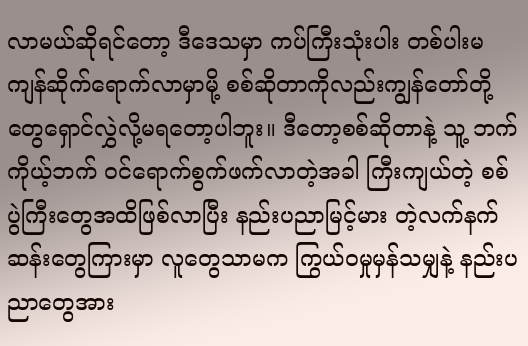လာမယ်ဆိုရင်တော့ ဒီဒေသမှာ ကပ်ကြီးသုံးပါး တစ်ပါးမ ကျန်ဆိုက်ရောက်လာမှာမို့ စစ်ဆိုတာကိုလည်းကျွန်တော်တို့တွေရှောင်လွှဲလို့မရတော့ပါဘူး။ ဒီတော့စစ်ဆိုတာနဲ့ သူ့ ဘက်ကိုယ့်ဘက် ဝင်ရောက်စွက်ဖက်လာတဲ့အခါ ကြီးကျယ်တဲ့ စစ်ပွဲကြီးတွေအထိဖြစ်လာပြီး နည်းပညာမြင့်မား တဲ့လက်နက်ဆန်းတွေကြားမှာ လူတွေသာမက ကြွယ်ဝမှုမှန်သမျှနဲ့ နည်းပညာတွေအား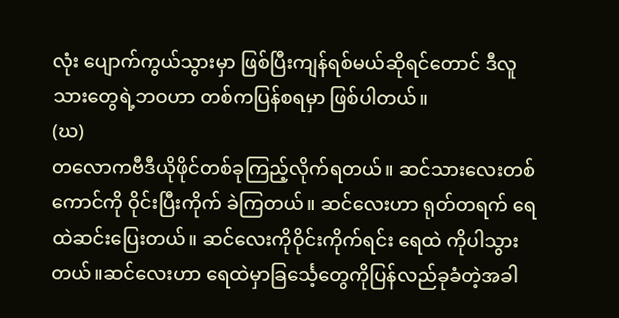လုံး ပျောက်ကွယ်သွားမှာ ဖြစ်ပြီးကျန်ရစ်မယ်ဆိုရင်တောင် ဒီလူသားတွေရဲ့ဘဝဟာ တစ်ကပြန်စရမှာ ဖြစ်ပါတယ်။
(ဃ)
တလောကဗီဒီယိုဖိုင်တစ်ခုကြည့်လိုက်ရတယ်။ ဆင်သားလေးတစ်ကောင်ကို ဝိုင်းပြီးကိုက် ခဲကြတယ်။ ဆင်လေးဟာ ရုတ်တရက် ရေထဲဆင်းပြေးတယ်။ ဆင်လေးကိုဝိုင်းကိုက်ရင်း ရေထဲ ကိုပါသွားတယ်။ဆင်လေးဟာ ရေထဲမှာခြင်္သေ့တွေကိုပြန်လည်ခုခံတဲ့အခါ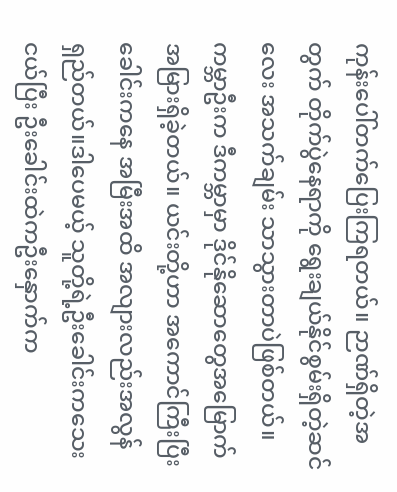ကုန်းပေါ်တက်ပြေးကြရတယ်။ ဉာဏ်ရှိတဲ့အတွက် တိုက်ပွဲနေရာကို ရွေးချယ်နိုင်စွမ်းရှိတဲ့ဆင်လေး အသက်ချမ်း သာသွားတာပဲဖြစ်တယ်။
ကမ္ဘာဦးက ဒီကမ္ဘာမှာ ဒိုင်နိုဆောတွေအမြောက်အမြားရှိခဲ့တယ်။ ယင်းတို့ဟာ အကောင်ကြီးပြီး ခေါင်းကနေ အမြီးအထိ အလျားလည်းအလွန်ရှည်တယ်။ဒါပေမယ့် သူတို့ရဲ့ဦးခေါင်းကသေးငယ်ပြီး ဦးခေါင်းထဲကဦးနှောက်က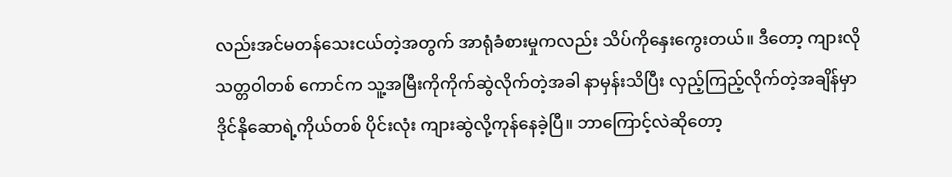လည်းအင်မတန်သေးငယ်တဲ့အတွက် အာရုံခံစားမှုကလည်း သိပ်ကိုနှေးကွေးတယ်။ ဒီတော့ ကျားလိုသတ္တဝါတစ် ကောင်က သူ့အမြီးကိုကိုက်ဆွဲလိုက်တဲ့အခါ နာမှန်းသိပြီး လှည့်ကြည့်လိုက်တဲ့အချိန်မှာ ဒိုင်နိုဆောရဲ့ကိုယ်တစ် ပိုင်းလုံး ကျားဆွဲလို့ကုန်နေခဲ့ပြီ။ ဘာကြောင့်လဲဆိုတော့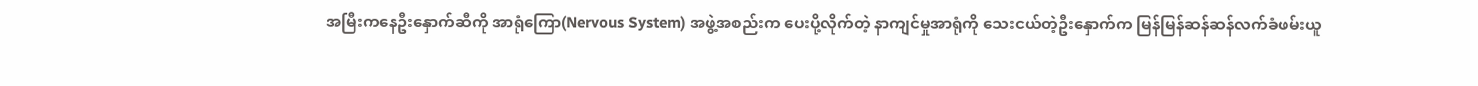အမြီးကနေဦးနှောက်ဆီကို အာရုံကြော(Nervous System) အဖွဲ့အစည်းက ပေးပို့လိုက်တဲ့ နာကျင်မှုအာရုံကို သေးငယ်တဲ့ဦးနှောက်က မြန်မြန်ဆန်ဆန်လက်ခံဖမ်းယူ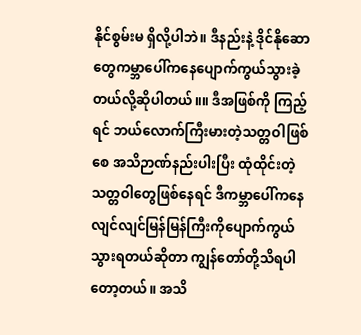နိုင်စွမ်းမ ရှိလို့ပါဘဲ။ ဒီနည်းနဲ့ ဒိုင်နိုဆောတွေကမ္ဘာပေါ်ကနေပျောက်ကွယ်သွားခဲ့တယ်လို့ဆိုပါတယ်။။ ဒီအဖြစ်ကို ကြည့်ရင် ဘယ်လောက်ကြီးမားတဲ့သတ္တဝါဖြစ်စေ အသိဉာဏ်နည်းပါးပြီး ထုံထိုင်းတဲ့သတ္တဝါတွေဖြစ်နေရင် ဒီကမ္ဘာပေါ်ကနေ လျင်လျင်မြန်မြန်ကြီးကိုပျောက်ကွယ်သွားရတယ်ဆိုတာ ကျွန်တော်တို့သိရပါတော့တယ်။ အသိ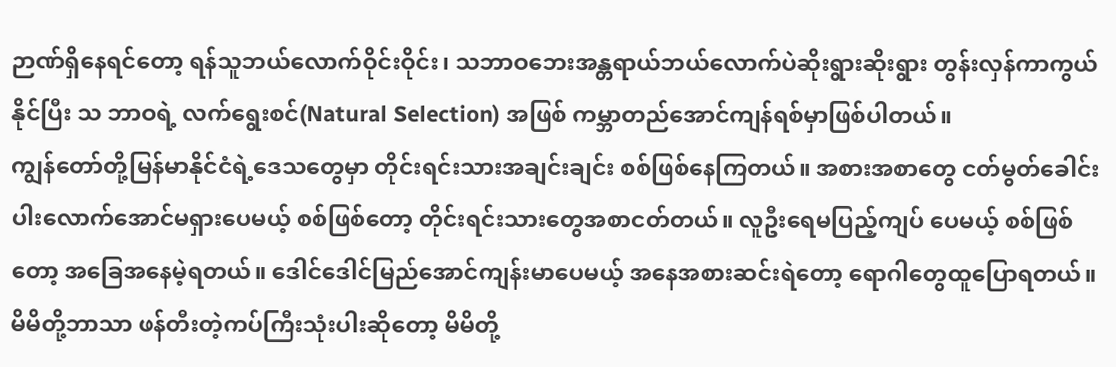ဉာဏ်ရှိနေရင်တော့ ရန်သူဘယ်လောက်ဝိုင်းဝိုင်း၊ သဘာဝဘေးအန္တရာယ်ဘယ်လောက်ပဲဆိုးရွားဆိုးရွား တွန်းလှန်ကာကွယ်နိုင်ပြီး သ ဘာဝရဲ့ လက်ရွေးစင်(Natural Selection) အဖြစ် ကမ္ဘာတည်အောင်ကျန်ရစ်မှာဖြစ်ပါတယ်။
ကျွန်တော်တို့မြန်မာနိုင်ငံရဲ့ဒေသတွေမှာ တိုင်းရင်းသားအချင်းချင်း စစ်ဖြစ်နေကြတယ်။ အစားအစာတွေ ငတ်မွတ်ခေါင်းပါးလောက်အောင်မရှားပေမယ့် စစ်ဖြစ်တော့ တိုင်းရင်းသားတွေအစာငတ်တယ်။ လူဦးရေမပြည့်ကျပ် ပေမယ့် စစ်ဖြစ်တော့ အခြေအနေမဲ့ရတယ်။ ဒေါင်ဒေါင်မြည်အောင်ကျန်းမာပေမယ့် အနေအစားဆင်းရဲတော့ ရောဂါတွေထူပြောရတယ်။ မိမိတို့ဘာသာ ဖန်တီးတဲ့ကပ်ကြီးသုံးပါးဆိုတော့ မိမိတို့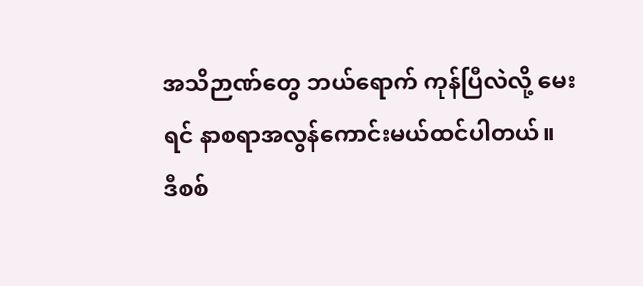အသိဉာဏ်တွေ ဘယ်ရောက် ကုန်ပြီလဲလို့ မေးရင် နာစရာအလွန်ကောင်းမယ်ထင်ပါတယ်။
ဒီစစ်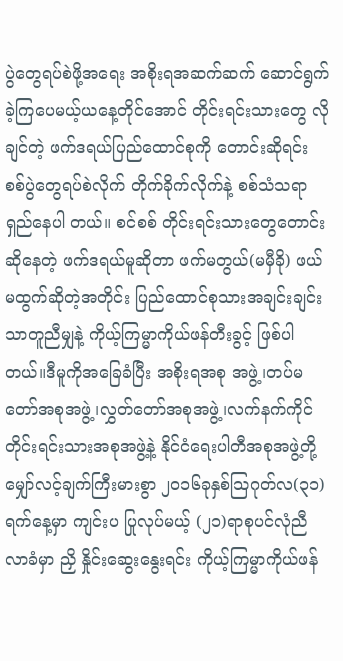ပွဲတွေရပ်စဲဖို့အရေး အစိုးရအဆက်ဆက် ဆောင်ရွက်ခဲ့ကြပေမယ့်ယနေ့တိုင်အောင် တိုင်းရင်းသားတွေ လိုချင်တဲ့ ဖက်ဒရယ်ပြည်ထောင်စုကို တောင်းဆိုရင်း စစ်ပွဲတွေရပ်စဲလိုက် တိုက်ခိုက်လိုက်နဲ့ စစ်သံသရာရှည်နေပါ တယ်။ စင်စစ် တိုင်းရင်းသားတွေတောင်းဆိုနေတဲ့ ဖက်ဒရယ်မူဆိုတာ ဖက်မတွယ်(မမှီခို) ဖယ်မထွက်ဆိုတဲ့အတိုင်း ပြည်ထောင်စုသားအချင်းချင်း သာတူညီမျှနဲ့ ကိုယ့်ကြမ္မာကိုယ်ဖန်တီးခွင့် ဖြစ်ပါတယ်။ဒီမူကိုအခြေခံပြီး အစိုးရအစု အဖွဲ့၊တပ်မတော်အစုအဖွဲ့၊လွှတ်တော်အစုအဖွဲ့၊လက်နက်ကိုင်တိုင်းရင်းသားအစုအဖွဲ့နဲ့ နိုင်ငံရေးပါတီအစုအဖွဲ့တို့ မျှော်လင့်ချက်ကြီးမားစွာ ၂၀၁၆ခုနှစ်သြဂုတ်လ(၃၁)ရက်နေ့မှာ ကျင်းပ ပြုလုပ်မယ့် (၂၁)ရာစုပင်လုံညီလာခံမှာ ညှိ နှိုင်းဆွေးနွေးရင်း ကိုယ့်ကြမ္မာကိုယ်ဖန်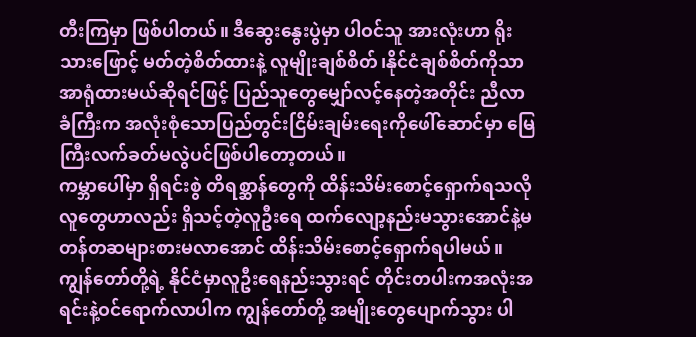တီးကြမှာ ဖြစ်ပါတယ်။ ဒီဆွေးနွေးပွဲမှာ ပါဝင်သူ အားလုံးဟာ ရိုးသားဖြောင့် မတ်တဲ့စိတ်ထားနဲ့ လူမျိုးချစ်စိတ်၊နိုင်ငံချစ်စိတ်ကိုသာ အာရုံထားမယ်ဆိုရင်ဖြင့် ပြည်သူတွေမျှော်လင့်နေတဲ့အတိုင်း ညီလာခံကြီးက အလုံးစုံသောပြည်တွင်းငြိမ်းချမ်းရေးကိုဖေါ်ဆောင်မှာ မြေကြီးလက်ခတ်မလွဲပင်ဖြစ်ပါတော့တယ်။
ကမ္ဘာပေါ်မှာ ရှိရင်းစွဲ တိရစ္ဆာန်တွေကို ထိန်းသိမ်းစောင့်ရှောက်ရသလို လူတွေဟာလည်း ရှိသင့်တဲ့လူဦးရေ ထက်လျော့နည်းမသွားအောင်နဲ့မတန်တဆများစားမလာအောင် ထိန်းသိမ်းစောင့်ရှောက်ရပါမယ်။ ကျွန်တော်တို့ရဲ့ နိုင်ငံမှာလူဦးရေနည်းသွားရင် တိုင်းတပါးကအလုံးအရင်းနဲ့ဝင်ရောက်လာပါက ကျွန်တော်တို့ အမျိုးတွေပျောက်သွား ပါ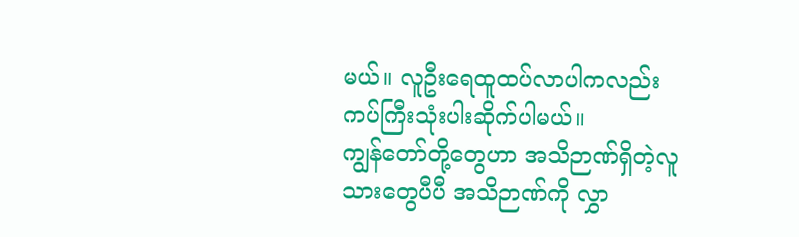မယ်။ လူဦးရေထူထပ်လာပါကလည်း ကပ်ကြီးသုံးပါးဆိုက်ပါမယ်။
ကျွန်တော်တို့တွေဟာ အသိဉာဏ်ရှိတဲ့လူသားတွေပီပီ အသိဉာဏ်ကို လွှာ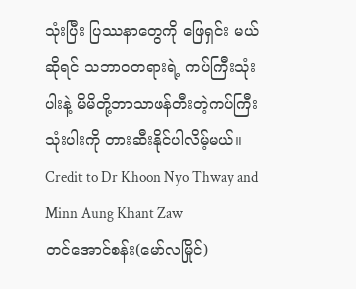သုံးပြီး ပြဿနာတွေကို ဖြေရှင်း မယ်ဆိုရင် သဘာဝတရားရဲ့ ကပ်ကြီးသုံးပါးနဲ့ မိမိတို့ဘာသာဖန်တီးတဲ့ကပ်ကြီးသုံးပါးကို တားဆီးနိုင်ပါလိမ့်မယ်။
Credit to Dr Khoon Nyo Thway and Minn Aung Khant Zaw
တင်အောင်စန်း(မော်လမြိုင်)